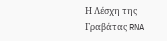Η Λέσχη της Γραβάτας RNA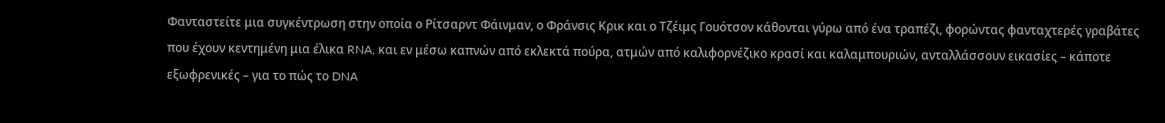Φανταστείτε μια συγκέντρωση στην οποία ο Ρίτσαρντ Φάινμαν, ο Φράνσις Κρικ και ο Τζέιμς Γουότσον κάθονται γύρω από ένα τραπέζι, φορώντας φανταχτερές γραβάτες που έχουν κεντημένη μια έλικα RNA, και εν μέσω καπνών από εκλεκτά πούρα, ατμών από καλιφορνέζικο κρασί και καλαμπουριών, ανταλλάσσουν εικασίες – κάποτε εξωφρενικές – για το πώς το DNA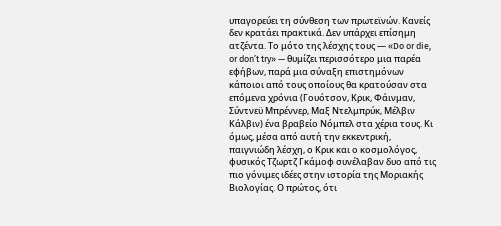υπαγορεύει τη σύνθεση των πρωτεϊνών. Κανείς δεν κρατάει πρακτικά. Δεν υπάρχει επίσημη ατζέντα. Το μότο της λέσχης τους — «Do or die, or don’t try» — θυμίζει περισσότερο μια παρέα εφήβων, παρά μια σύναξη επιστημόνων κάποιοι από τους οποίους θα κρατούσαν στα επόμενα χρόνια (Γουότσον, Κρικ, Φάινμαν, Σύντνεϋ Μπρέννερ, Μαξ Ντελμπρύκ, Μέλβιν Κάλβιν) ένα βραβείο Νόμπελ στα χέρια τους. Κι όμως, μέσα από αυτή την εκκεντρική, παιγνιώδη λέσχη, ο Κρικ και ο κοσμολόγος, φυσικός Τζωρτζ Γκάμοφ συνέλαβαν δυο από τις πιο γόνιμες ιδέες στην ιστορία της Μοριακής Βιολογίας. Ο πρώτος, ότι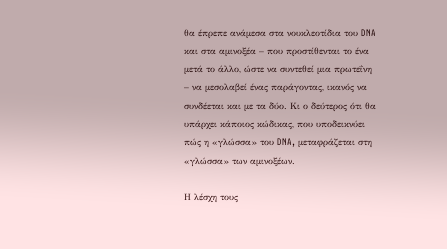θα έπρεπε ανάμεσα στα νουκλεοτίδια του DNA και στα αμινοξέα – που προστίθενται το ένα μετά το άλλο, ώστε να συντεθεί μια πρωτεΐνη – να μεσολαβεί ένας παράγοντας, ικανός να συνδέεται και με τα δύο. Κι ο δεύτερος ότι θα υπάρχει κάποιος κώδικας, που υποδεικνύει πώς η «γλώσσα» του DNA, μεταφράζεται στη «γλώσσα» των αμινοξέων.

Η λέσχη τους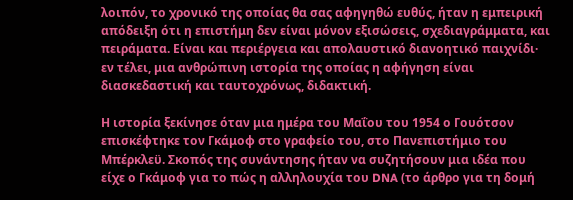λοιπόν, το χρονικό της οποίας θα σας αφηγηθώ ευθύς, ήταν η εμπειρική απόδειξη ότι η επιστήμη δεν είναι μόνον εξισώσεις, σχεδιαγράμματα, και πειράματα. Είναι και περιέργεια και απολαυστικό διανοητικό παιχνίδι· εν τέλει, μια ανθρώπινη ιστορία της οποίας η αφήγηση είναι διασκεδαστική και ταυτοχρόνως, διδακτική.

Η ιστορία ξεκίνησε όταν μια ημέρα του Μαΐου του 1954 ο Γουότσον επισκέφτηκε τον Γκάμοφ στο γραφείο του, στο Πανεπιστήμιο του Μπέρκλεϋ. Σκοπός της συνάντησης ήταν να συζητήσουν μια ιδέα που είχε ο Γκάμοφ για το πώς η αλληλουχία του DNA (το άρθρο για τη δομή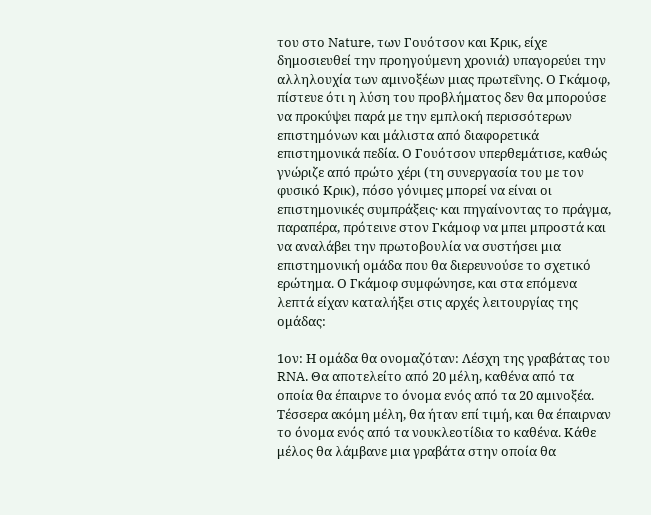του στο Nature, των Γουότσον και Κρικ, είχε δημοσιευθεί την προηγούμενη χρονιά) υπαγορεύει την αλληλουχία των αμινοξέων μιας πρωτεΐνης. Ο Γκάμοφ, πίστευε ότι η λύση του προβλήματος δεν θα μπορούσε να προκύψει παρά με την εμπλοκή περισσότερων επιστημόνων και μάλιστα από διαφορετικά επιστημονικά πεδία. Ο Γουότσον υπερθεμάτισε, καθώς γνώριζε από πρώτο χέρι (τη συνεργασία του με τον φυσικό Κρικ), πόσο γόνιμες μπορεί να είναι οι επιστημονικές συμπράξεις· και πηγαίνοντας το πράγμα, παραπέρα, πρότεινε στον Γκάμοφ να μπει μπροστά και να αναλάβει την πρωτοβουλία να συστήσει μια επιστημονική ομάδα που θα διερευνούσε το σχετικό ερώτημα. Ο Γκάμοφ συμφώνησε, και στα επόμενα λεπτά είχαν καταλήξει στις αρχές λειτουργίας της ομάδας:

1ον: Η ομάδα θα ονομαζόταν: Λέσχη της γραβάτας του RNA. Θα αποτελείτο από 20 μέλη, καθένα από τα οποία θα έπαιρνε το όνομα ενός από τα 20 αμινοξέα. Τέσσερα ακόμη μέλη, θα ήταν επί τιμή, και θα έπαιρναν το όνομα ενός από τα νουκλεοτίδια το καθένα. Κάθε μέλος θα λάμβανε μια γραβάτα στην οποία θα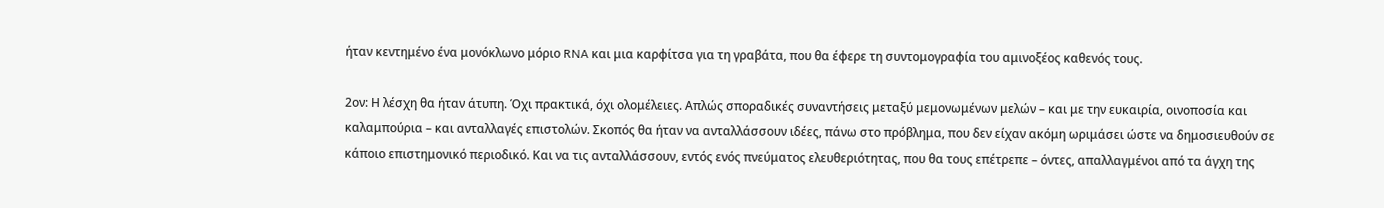ήταν κεντημένο ένα μονόκλωνο μόριο RNA και μια καρφίτσα για τη γραβάτα, που θα έφερε τη συντομογραφία του αμινοξέος καθενός τους.

2ον: Η λέσχη θα ήταν άτυπη. Όχι πρακτικά, όχι ολομέλειες. Απλώς σποραδικές συναντήσεις μεταξύ μεμονωμένων μελών – και με την ευκαιρία, οινοποσία και καλαμπούρια – και ανταλλαγές επιστολών. Σκοπός θα ήταν να ανταλλάσσουν ιδέες, πάνω στο πρόβλημα, που δεν είχαν ακόμη ωριμάσει ώστε να δημοσιευθούν σε κάποιο επιστημονικό περιοδικό. Και να τις ανταλλάσσουν, εντός ενός πνεύματος ελευθεριότητας, που θα τους επέτρεπε – όντες, απαλλαγμένοι από τα άγχη της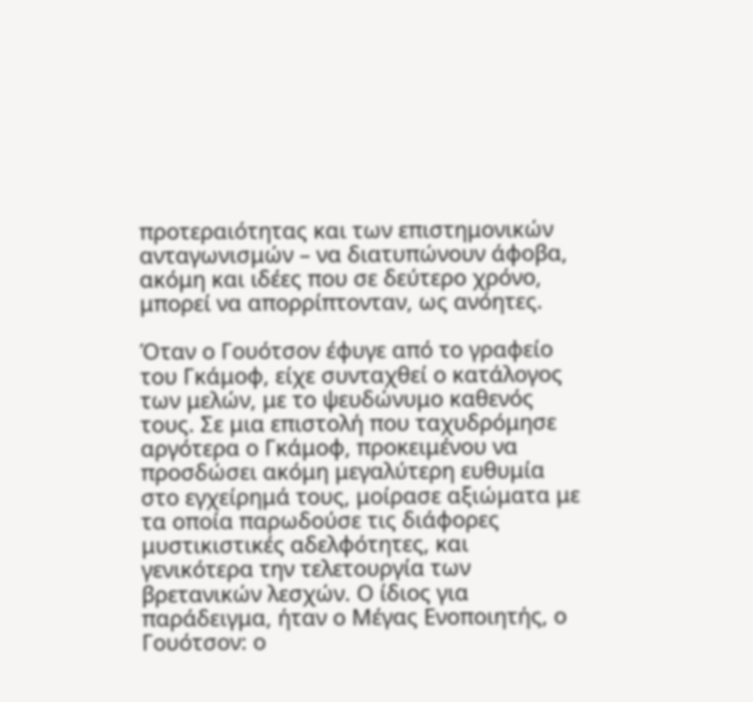προτεραιότητας και των επιστημονικών ανταγωνισμών – να διατυπώνουν άφοβα, ακόμη και ιδέες που σε δεύτερο χρόνο, μπορεί να απορρίπτονταν, ως ανόητες.

Όταν ο Γουότσον έφυγε από το γραφείο του Γκάμοφ, είχε συνταχθεί ο κατάλογος των μελών, με το ψευδώνυμο καθενός τους. Σε μια επιστολή που ταχυδρόμησε αργότερα ο Γκάμοφ, προκειμένου να προσδώσει ακόμη μεγαλύτερη ευθυμία στο εγχείρημά τους, μοίρασε αξιώματα με τα οποία παρωδούσε τις διάφορες μυστικιστικές αδελφότητες, και γενικότερα την τελετουργία των βρετανικών λεσχών. Ο ίδιος για παράδειγμα, ήταν ο Μέγας Ενοποιητής, ο Γουότσον: ο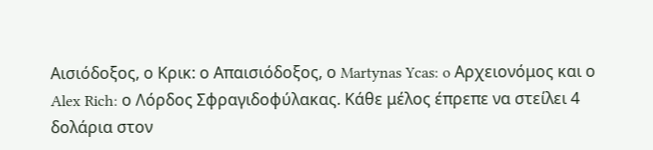Αισιόδοξος, ο Κρικ: ο Απαισιόδοξος, ο Martynas Ycas: o Αρχειονόμος και ο Alex Rich: ο Λόρδος Σφραγιδοφύλακας. Κάθε μέλος έπρεπε να στείλει 4 δολάρια στον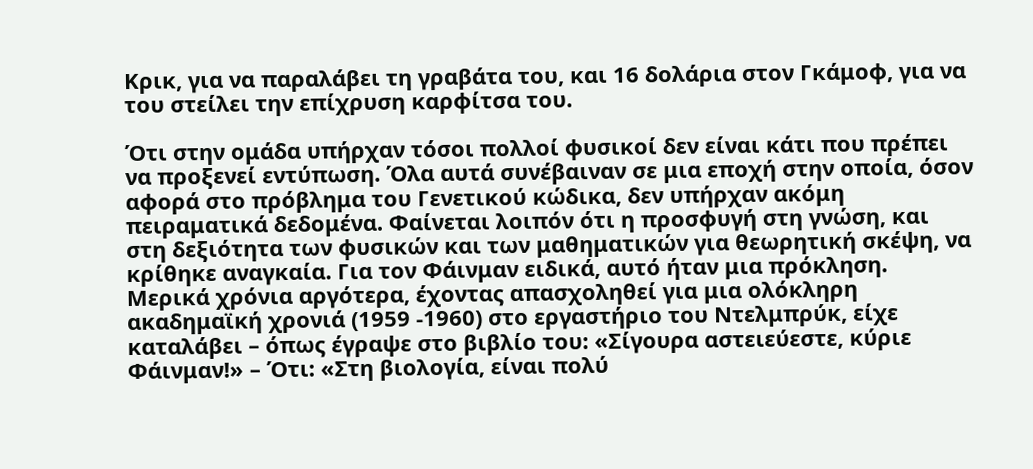Κρικ, για να παραλάβει τη γραβάτα του, και 16 δολάρια στον Γκάμοφ, για να του στείλει την επίχρυση καρφίτσα του.

Ότι στην ομάδα υπήρχαν τόσοι πολλοί φυσικοί δεν είναι κάτι που πρέπει να προξενεί εντύπωση. Όλα αυτά συνέβαιναν σε μια εποχή στην οποία, όσον αφορά στο πρόβλημα του Γενετικού κώδικα, δεν υπήρχαν ακόμη πειραματικά δεδομένα. Φαίνεται λοιπόν ότι η προσφυγή στη γνώση, και στη δεξιότητα των φυσικών και των μαθηματικών για θεωρητική σκέψη, να κρίθηκε αναγκαία. Για τον Φάινμαν ειδικά, αυτό ήταν μια πρόκληση. Μερικά χρόνια αργότερα, έχοντας απασχοληθεί για μια ολόκληρη ακαδημαϊκή χρονιά (1959 -1960) στο εργαστήριο του Ντελμπρύκ, είχε καταλάβει – όπως έγραψε στο βιβλίο του: «Σίγουρα αστειεύεστε, κύριε Φάινμαν!» – Ότι: «Στη βιολογία, είναι πολύ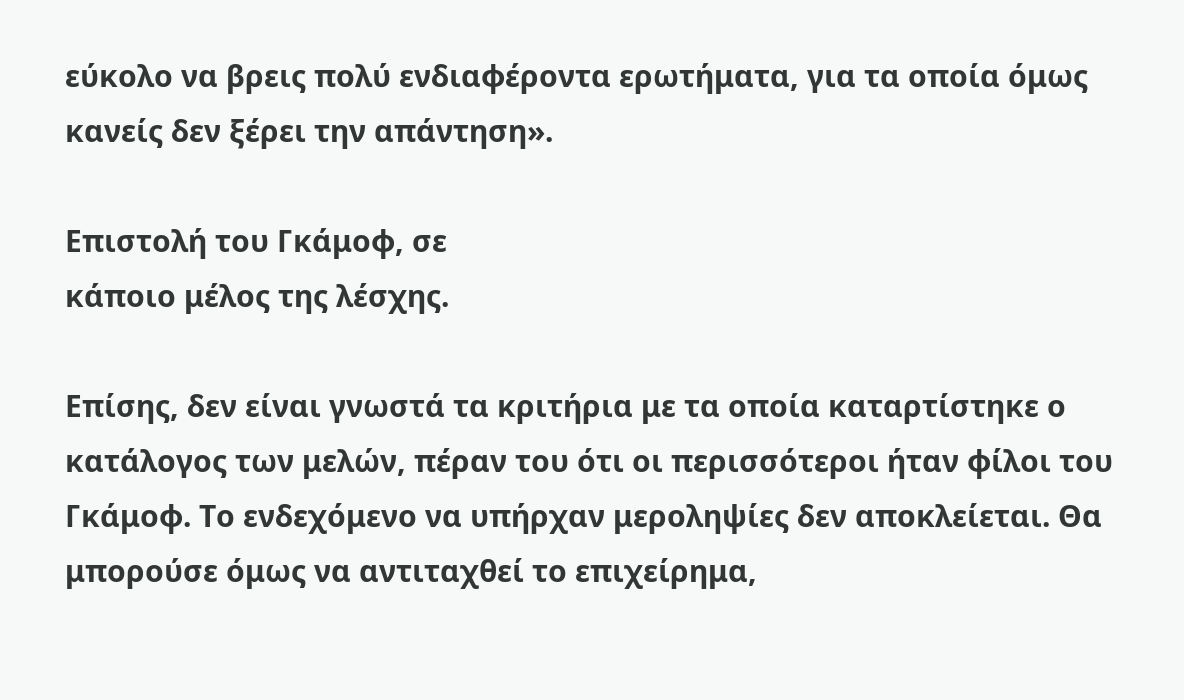εύκολο να βρεις πολύ ενδιαφέροντα ερωτήματα, για τα οποία όμως κανείς δεν ξέρει την απάντηση».

Επιστολή του Γκάμοφ, σε
κάποιο μέλος της λέσχης.

Επίσης, δεν είναι γνωστά τα κριτήρια με τα οποία καταρτίστηκε ο κατάλογος των μελών, πέραν του ότι οι περισσότεροι ήταν φίλοι του Γκάμοφ. Το ενδεχόμενο να υπήρχαν μεροληψίες δεν αποκλείεται. Θα μπορούσε όμως να αντιταχθεί το επιχείρημα,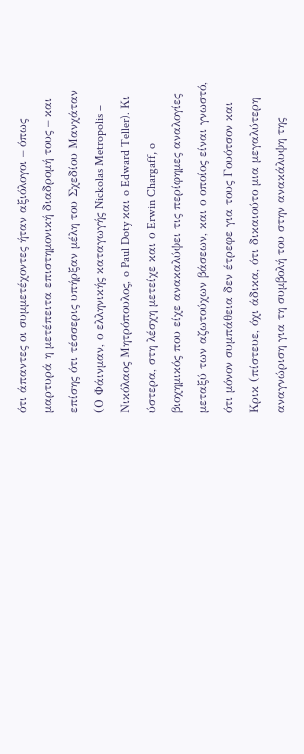ότι άπαντες οι συμμετέχοντες ήταν αξιόλογοι – όπως μαρτυρά η μετέπειτα επιστημονική διαδρομή τους – και επίσης ότι τέσσερις υπήρξαν μέλη του Σχεδίου Μανχάταν (Ο Φάινμαν, ο ελληνικής καταγωγής Nickolas Metropolis – Νικόλαος Μητρόπουλος, o Paul Doty και o Edward Teller). Κι ύστερα, στη λέσχη μετείχε και ο Erwin Chargaff, o βιοχημικός που είχε ανακαλύψει τις περίφημες αναλογίες μεταξύ των αζωτούχων βάσεων, και ο οποίος είναι γνωστό, ότι μόνον συμπάθεια δεν έτρεφε για τους Γουότσον και Κρικ (πίστευε, όχι άδικα, ότι δικαιούτο μια μεγαλύτερη αναγνώριση για τη συμβολή του στην ανακάλυψη της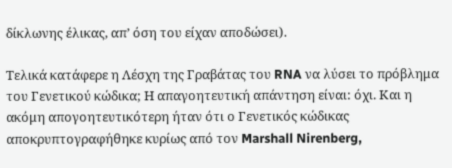δίκλωνης έλικας, απ’ όση του είχαν αποδώσει).

Τελικά κατάφερε η Λέσχη της Γραβάτας του RNA να λύσει το πρόβλημα του Γενετικού κώδικα; Η απαγοητευτική απάντηση είναι: όχι. Και η ακόμη απογοητευτικότερη ήταν ότι ο Γενετικός κώδικας αποκρυπτογραφήθηκε κυρίως από τον Marshall Nirenberg,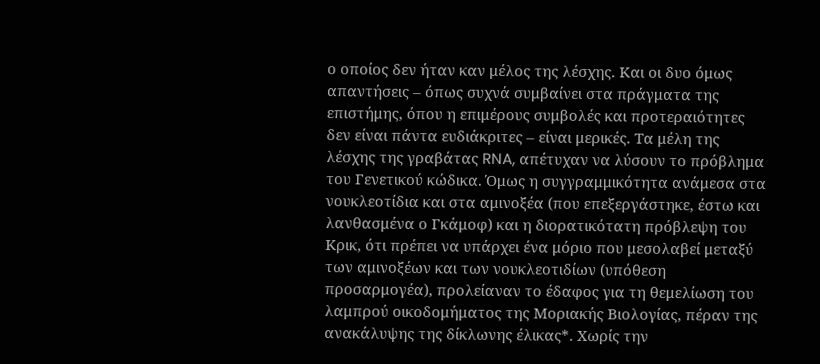ο οποίος δεν ήταν καν μέλος της λέσχης. Και οι δυο όμως απαντήσεις – όπως συχνά συμβαίνει στα πράγματα της επιστήμης, όπου η επιμέρους συμβολές και προτεραιότητες δεν είναι πάντα ευδιάκριτες – είναι μερικές. Τα μέλη της λέσχης της γραβάτας RNA, απέτυχαν να λύσουν το πρόβλημα του Γενετικού κώδικα. Όμως η συγγραμμικότητα ανάμεσα στα νουκλεοτίδια και στα αμινοξέα (που επεξεργάστηκε, έστω και λανθασμένα ο Γκάμοφ) και η διορατικότατη πρόβλεψη του Κρικ, ότι πρέπει να υπάρχει ένα μόριο που μεσολαβεί μεταξύ των αμινοξέων και των νουκλεοτιδίων (υπόθεση προσαρμογέα), προλείαναν το έδαφος για τη θεμελίωση του λαμπρού οικοδομήματος της Μοριακής Βιολογίας, πέραν της ανακάλυψης της δίκλωνης έλικας*. Χωρίς την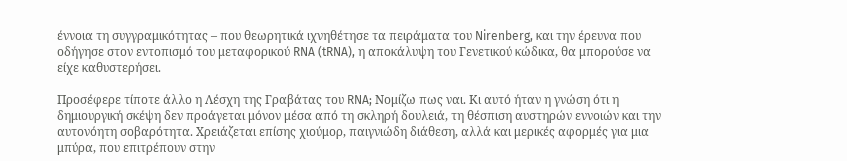έννοια τη συγγραμικότητας – που θεωρητικά ιχνηθέτησε τα πειράματα του Nirenberg, και την έρευνα που οδήγησε στον εντοπισμό του μεταφορικού RNA (tRNA), η αποκάλυψη του Γενετικού κώδικα, θα μπορούσε να είχε καθυστερήσει.

Προσέφερε τίποτε άλλο η Λέσχη της Γραβάτας του RNA; Νομίζω πως ναι. Κι αυτό ήταν η γνώση ότι η δημιουργική σκέψη δεν προάγεται μόνον μέσα από τη σκληρή δουλειά, τη θέσπιση αυστηρών εννοιών και την αυτονόητη σοβαρότητα. Χρειάζεται επίσης χιούμορ, παιγνιώδη διάθεση, αλλά και μερικές αφορμές για μια μπύρα, που επιτρέπουν στην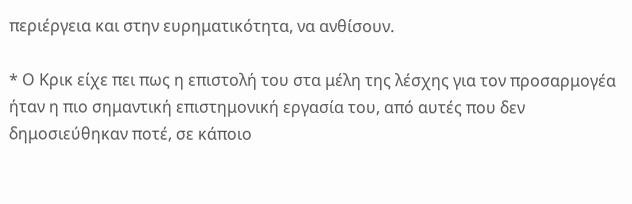περιέργεια και στην ευρηματικότητα, να ανθίσουν.

* Ο Κρικ είχε πει πως η επιστολή του στα μέλη της λέσχης για τον προσαρμογέα ήταν η πιο σημαντική επιστημονική εργασία του, από αυτές που δεν δημοσιεύθηκαν ποτέ, σε κάποιο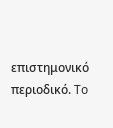επιστημονικό περιοδικό. To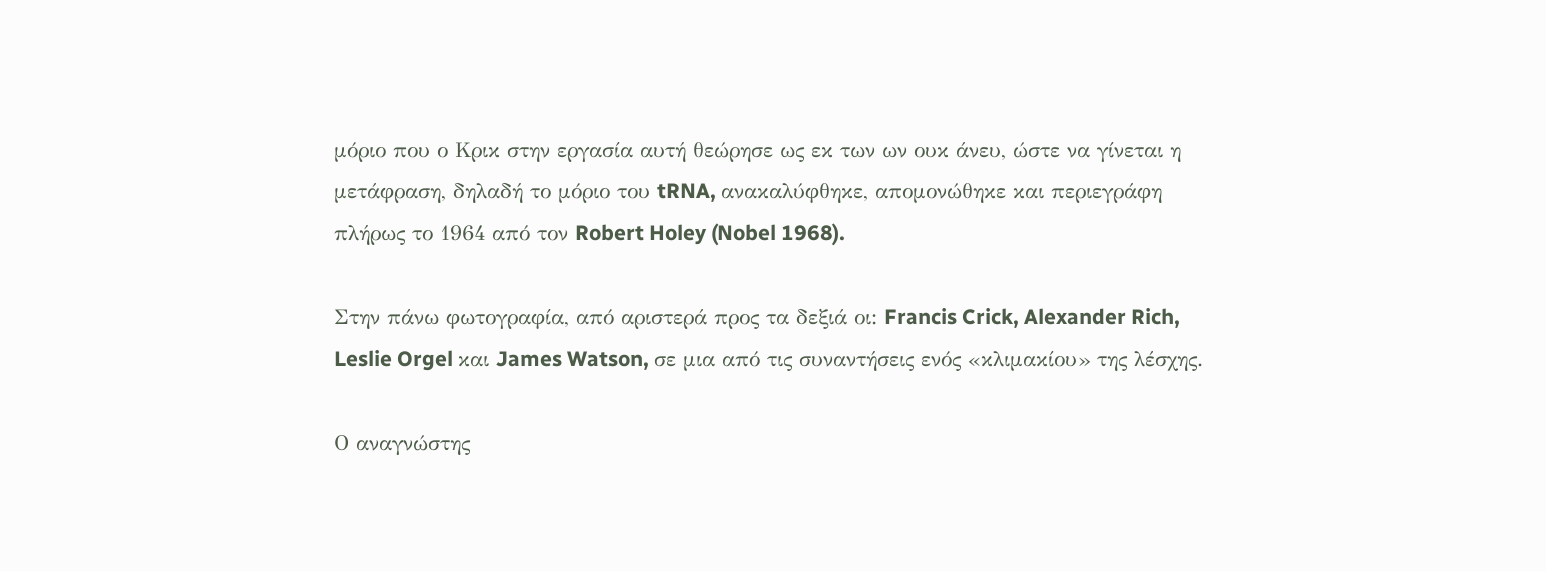μόριο που ο Κρικ στην εργασία αυτή θεώρησε ως εκ των ων ουκ άνευ, ώστε να γίνεται η μετάφραση, δηλαδή το μόριο του tRNA, ανακαλύφθηκε, απομονώθηκε και περιεγράφη πλήρως το 1964 από τον Robert Holey (Nobel 1968).

Στην πάνω φωτογραφία, από αριστερά προς τα δεξιά οι: Francis Crick, Alexander Rich, Leslie Orgel και James Watson, σε μια από τις συναντήσεις ενός «κλιμακίου» της λέσχης.

Ο αναγνώστης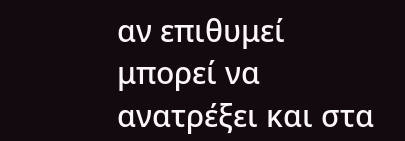αν επιθυμεί μπορεί να ανατρέξει και στα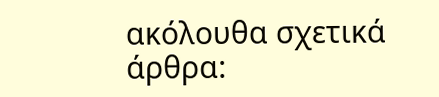ακόλουθα σχετικά άρθρα: